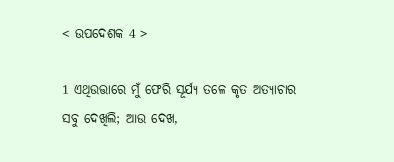< ଉପଦେଶକ 4 >

1 ଏଥିଉତ୍ତାରେ ମୁଁ ଫେରି ସୂର୍ଯ୍ୟ ତଳେ କୃତ ଅତ୍ୟାଚାର ସବୁ ଦେଖିଲି; ଆଉ ଦେଖ,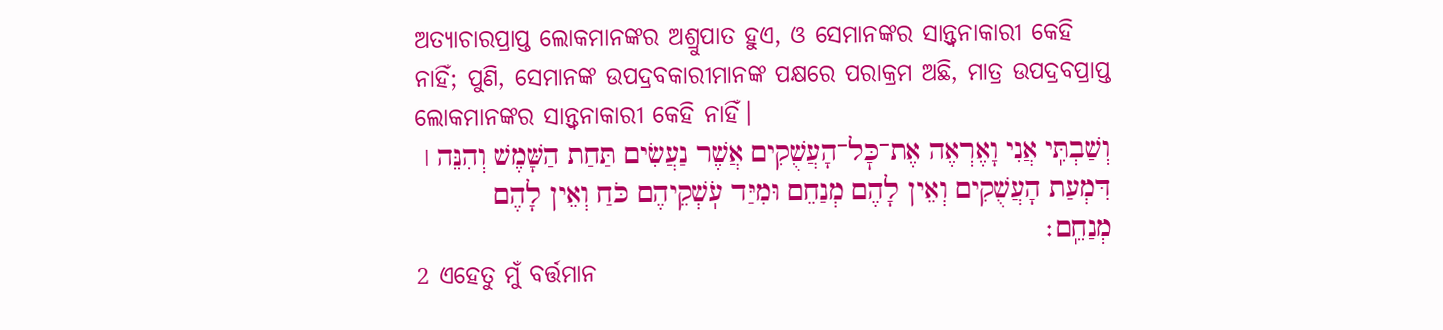ଅତ୍ୟାଚାରପ୍ରାପ୍ତ ଲୋକମାନଙ୍କର ଅଶ୍ରୁପାତ ହୁଏ, ଓ ସେମାନଙ୍କର ସାନ୍ତ୍ୱନାକାରୀ କେହି ନାହିଁ; ପୁଣି, ସେମାନଙ୍କ ଉପଦ୍ରବକାରୀମାନଙ୍କ ପକ୍ଷରେ ପରାକ୍ରମ ଅଛି, ମାତ୍ର ଉପଦ୍ରବପ୍ରାପ୍ତ ଲୋକମାନଙ୍କର ସାନ୍ତ୍ୱନାକାରୀ କେହି ନାହିଁ।
וְשַׁבְתִּֽי אֲנִי וָאֶרְאֶה אֶת־כׇּל־הָעֲשֻׁקִים אֲשֶׁר נַעֲשִׂים תַּחַת הַשָּׁמֶשׁ וְהִנֵּה ׀ דִּמְעַת הָעֲשֻׁקִים וְאֵין לָהֶם מְנַחֵם וּמִיַּד עֹֽשְׁקֵיהֶם כֹּחַ וְאֵין לָהֶם מְנַחֵֽם׃
2 ଏହେତୁ ମୁଁ ବର୍ତ୍ତମାନ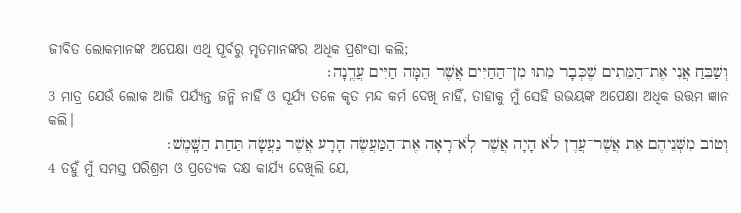ଜୀବିତ ଲୋକମାନଙ୍କ ଅପେକ୍ଷା ଏଥି ପୂର୍ବରୁ ମୃତମାନଙ୍କର ଅଧିକ ପ୍ରଶଂସା କଲି;
וְשַׁבֵּחַ אֲנִי אֶת־הַמֵּתִים שֶׁכְּבָר מֵתוּ מִן־הַחַיִּים אֲשֶׁר הֵמָּה חַיִּים עֲדֶֽנָה׃
3 ମାତ୍ର ଯେଉଁ ଲୋକ ଆଜି ପର୍ଯ୍ୟନ୍ତ ଜନ୍ମି ନାହିଁ ଓ ସୂର୍ଯ୍ୟ ତଳେ କୃତ ମନ୍ଦ କର୍ମ ଦେଖି ନାହିଁ, ତାହାକୁ ମୁଁ ସେହି ଉଭୟଙ୍କ ଅପେକ୍ଷା ଅଧିକ ଉତ୍ତମ ଜ୍ଞାନ କଲି।
וְטוֹב מִשְּׁנֵיהֶם אֵת אֲשֶׁר־עֲדֶן לֹא הָיָה אֲשֶׁר לֹֽא־רָאָה אֶת־הַמַּעֲשֶׂה הָרָע אֲשֶׁר נַעֲשָׂה תַּחַת הַשָּֽׁמֶשׁ׃
4 ତହୁଁ ମୁଁ ସମସ୍ତ ପରିଶ୍ରମ ଓ ପ୍ରତ୍ୟେକ ଦକ୍ଷ କାର୍ଯ୍ୟ ଦେଖିଲି ଯେ,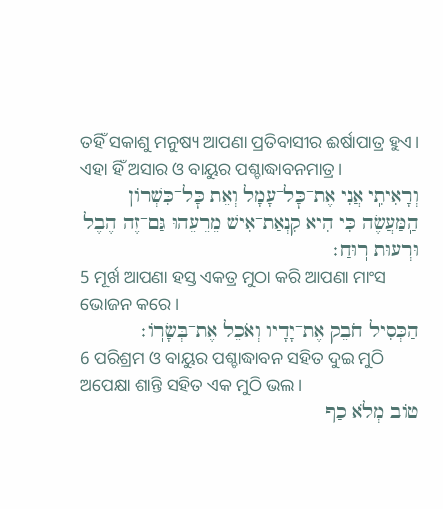ତହିଁ ସକାଶୁ ମନୁଷ୍ୟ ଆପଣା ପ୍ରତିବାସୀର ଈର୍ଷାପାତ୍ର ହୁଏ। ଏହା ହିଁ ଅସାର ଓ ବାୟୁର ପଶ୍ଚାଦ୍ଧାବନମାତ୍ର।
וְרָאִיתִֽי אֲנִי אֶת־כׇּל־עָמָל וְאֵת כׇּל־כִּשְׁרוֹן הַֽמַּעֲשֶׂה כִּי הִיא קִנְאַת־אִישׁ מֵרֵעֵהוּ גַּם־זֶה הֶבֶל וּרְעוּת רֽוּחַ׃
5 ମୂର୍ଖ ଆପଣା ହସ୍ତ ଏକତ୍ର ମୁଠା କରି ଆପଣା ମାଂସ ଭୋଜନ କରେ।
הַכְּסִיל חֹבֵק אֶת־יָדָיו וְאֹכֵל אֶת־בְּשָׂרֽוֹ׃
6 ପରିଶ୍ରମ ଓ ବାୟୁର ପଶ୍ଚାଦ୍ଧାବନ ସହିତ ଦୁଇ ମୁଠି ଅପେକ୍ଷା ଶାନ୍ତି ସହିତ ଏକ ମୁଠି ଭଲ।
טוֹב מְלֹא כַף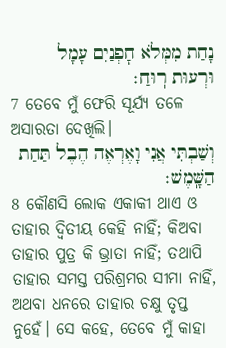נָחַת מִמְּלֹא חׇפְנַיִם עָמָל וּרְעוּת רֽוּחַ׃
7 ତେବେ ମୁଁ ଫେରି ସୂର୍ଯ୍ୟ ତଳେ ଅସାରତା ଦେଖିଲି।
וְשַׁבְתִּי אֲנִי וָאֶרְאֶה הֶבֶל תַּחַת הַשָּֽׁמֶשׁ׃
8 କୌଣସି ଲୋକ ଏକାକୀ ଥାଏ ଓ ତାହାର ଦ୍ୱିତୀୟ କେହି ନାହିଁ; କିଅବା ତାହାର ପୁତ୍ର କି ଭ୍ରାତା ନାହିଁ; ତଥାପି ତାହାର ସମସ୍ତ ପରିଶ୍ରମର ସୀମା ନାହିଁ, ଅଥବା ଧନରେ ତାହାର ଚକ୍ଷୁ ତୃପ୍ତ ନୁହେଁ। ସେ କହେ, ତେବେ ମୁଁ କାହା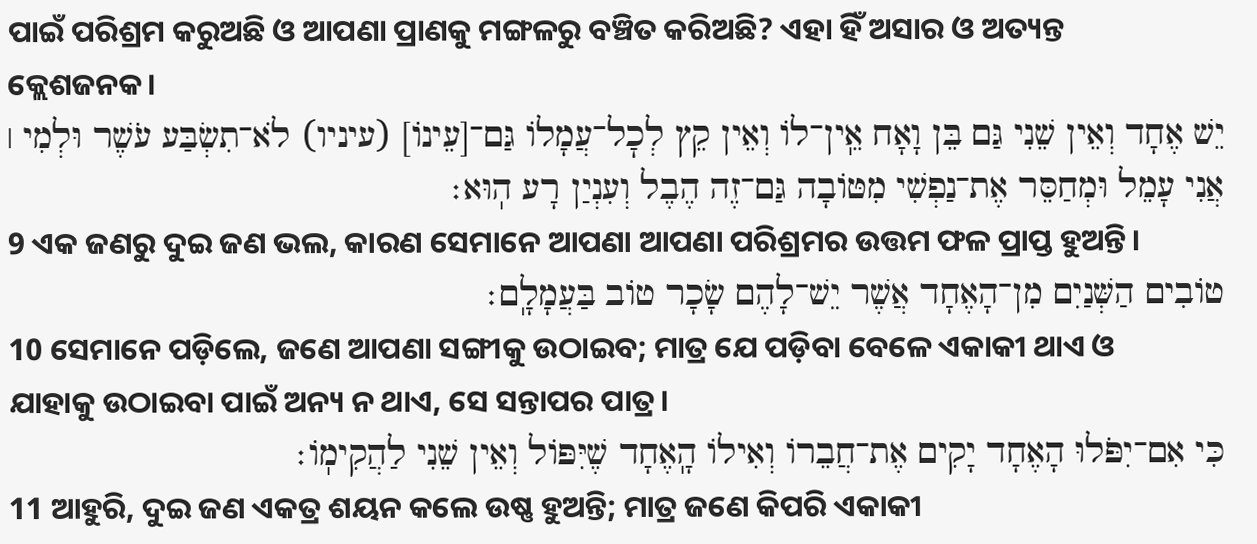ପାଇଁ ପରିଶ୍ରମ କରୁଅଛି ଓ ଆପଣା ପ୍ରାଣକୁ ମଙ୍ଗଳରୁ ବଞ୍ଚିତ କରିଅଛି? ଏହା ହିଁ ଅସାର ଓ ଅତ୍ୟନ୍ତ କ୍ଲେଶଜନକ।
יֵשׁ אֶחָד וְאֵין שֵׁנִי גַּם בֵּן וָאָח אֵֽין־לוֹ וְאֵין קֵץ לְכׇל־עֲמָלוֹ גַּם־[עֵינוֹ] (עיניו) לֹא־תִשְׂבַּע עֹשֶׁר וּלְמִי ׀ אֲנִי עָמֵל וּמְחַסֵּר אֶת־נַפְשִׁי מִטּוֹבָה גַּם־זֶה הֶבֶל וְעִנְיַן רָע הֽוּא׃
9 ଏକ ଜଣରୁ ଦୁଇ ଜଣ ଭଲ, କାରଣ ସେମାନେ ଆପଣା ଆପଣା ପରିଶ୍ରମର ଉତ୍ତମ ଫଳ ପ୍ରାପ୍ତ ହୁଅନ୍ତି।
טוֹבִים הַשְּׁנַיִם מִן־הָאֶחָד אֲשֶׁר יֵשׁ־לָהֶם שָׂכָר טוֹב בַּעֲמָלָֽם׃
10 ସେମାନେ ପଡ଼ିଲେ, ଜଣେ ଆପଣା ସଙ୍ଗୀକୁ ଉଠାଇବ; ମାତ୍ର ଯେ ପଡ଼ିବା ବେଳେ ଏକାକୀ ଥାଏ ଓ ଯାହାକୁ ଉଠାଇବା ପାଇଁ ଅନ୍ୟ ନ ଥାଏ, ସେ ସନ୍ତାପର ପାତ୍ର।
כִּי אִם־יִפֹּלוּ הָאֶחָד יָקִים אֶת־חֲבֵרוֹ וְאִילוֹ הָֽאֶחָד שֶׁיִּפּוֹל וְאֵין שֵׁנִי לַהֲקִימֽוֹ׃
11 ଆହୁରି, ଦୁଇ ଜଣ ଏକତ୍ର ଶୟନ କଲେ ଉଷ୍ଣ ହୁଅନ୍ତି; ମାତ୍ର ଜଣେ କିପରି ଏକାକୀ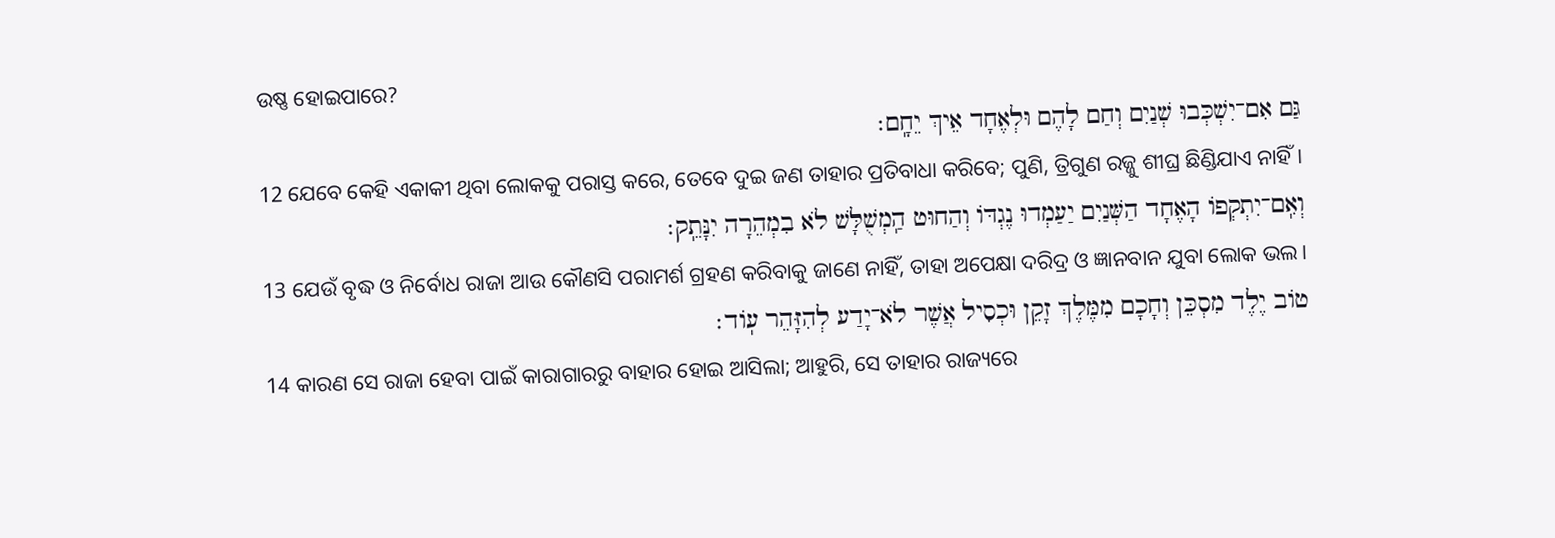ଉଷ୍ଣ ହୋଇପାରେ?
גַּם אִם־יִשְׁכְּבוּ שְׁנַיִם וְחַם לָהֶם וּלְאֶחָד אֵיךְ יֵחָֽם׃
12 ଯେବେ କେହି ଏକାକୀ ଥିବା ଲୋକକୁ ପରାସ୍ତ କରେ, ତେବେ ଦୁଇ ଜଣ ତାହାର ପ୍ରତିବାଧା କରିବେ; ପୁଣି, ତ୍ରିଗୁଣ ରଜ୍ଜୁ ଶୀଘ୍ର ଛିଣ୍ଡିଯାଏ ନାହିଁ।
וְאִֽם־יִתְקְפוֹ הָאֶחָד הַשְּׁנַיִם יַעַמְדוּ נֶגְדּוֹ וְהַחוּט הַֽמְשֻׁלָּשׁ לֹא בִמְהֵרָה יִנָּתֵֽק׃
13 ଯେଉଁ ବୃଦ୍ଧ ଓ ନିର୍ବୋଧ ରାଜା ଆଉ କୌଣସି ପରାମର୍ଶ ଗ୍ରହଣ କରିବାକୁ ଜାଣେ ନାହିଁ, ତାହା ଅପେକ୍ଷା ଦରିଦ୍ର ଓ ଜ୍ଞାନବାନ ଯୁବା ଲୋକ ଭଲ।
טוֹב יֶלֶד מִסְכֵּן וְחָכָם מִמֶּלֶךְ זָקֵן וּכְסִיל אֲשֶׁר לֹא־יָדַע לְהִזָּהֵר עֽוֹד׃
14 କାରଣ ସେ ରାଜା ହେବା ପାଇଁ କାରାଗାରରୁ ବାହାର ହୋଇ ଆସିଲା; ଆହୁରି, ସେ ତାହାର ରାଜ୍ୟରେ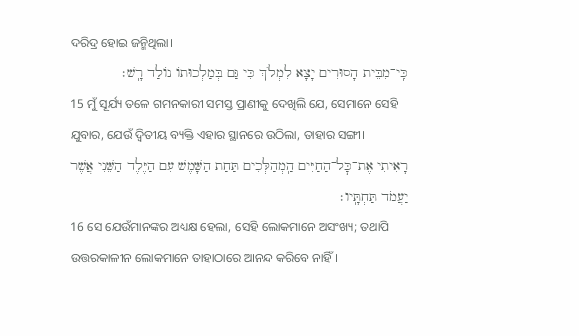ଦରିଦ୍ର ହୋଇ ଜନ୍ମିଥିଲା।
כִּֽי־מִבֵּית הָסוּרִים יָצָא לִמְלֹךְ כִּי גַּם בְּמַלְכוּתוֹ נוֹלַד רָֽשׁ׃
15 ମୁଁ ସୂର୍ଯ୍ୟ ତଳେ ଗମନକାରୀ ସମସ୍ତ ପ୍ରାଣୀକୁ ଦେଖିଲି ଯେ, ସେମାନେ ସେହି ଯୁବାର, ଯେଉଁ ଦ୍ୱିତୀୟ ବ୍ୟକ୍ତି ଏହାର ସ୍ଥାନରେ ଉଠିଲା, ତାହାର ସଙ୍ଗୀ।
רָאִיתִי אֶת־כׇּל־הַחַיִּים הַֽמְהַלְּכִים תַּחַת הַשָּׁמֶשׁ עִם הַיֶּלֶד הַשֵּׁנִי אֲשֶׁר יַעֲמֹד תַּחְתָּֽיו׃
16 ସେ ଯେଉଁମାନଙ୍କର ଅଧ୍ୟକ୍ଷ ହେଲା, ସେହି ଲୋକମାନେ ଅସଂଖ୍ୟ; ତଥାପି ଉତ୍ତରକାଳୀନ ଲୋକମାନେ ତାହାଠାରେ ଆନନ୍ଦ କରିବେ ନାହିଁ।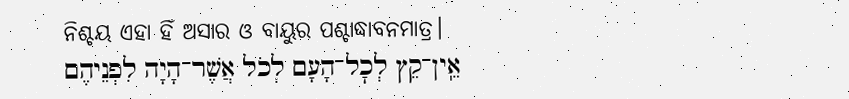ନିଶ୍ଚୟ ଏହା ହିଁ ଅସାର ଓ ବାୟୁର ପଶ୍ଚାଦ୍ଧାବନମାତ୍ର।
אֵֽין־קֵץ לְכׇל־הָעָם לְכֹל אֲשֶׁר־הָיָה לִפְנֵיהֶם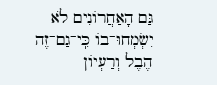גַּם הָאַחֲרוֹנִים לֹא יִשְׂמְחוּ־בוֹ כִּֽי־גַם־זֶה הֶבֶל וְרַעְיוֹן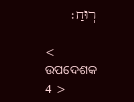רֽוּחַ׃

< ଉପଦେଶକ 4 >